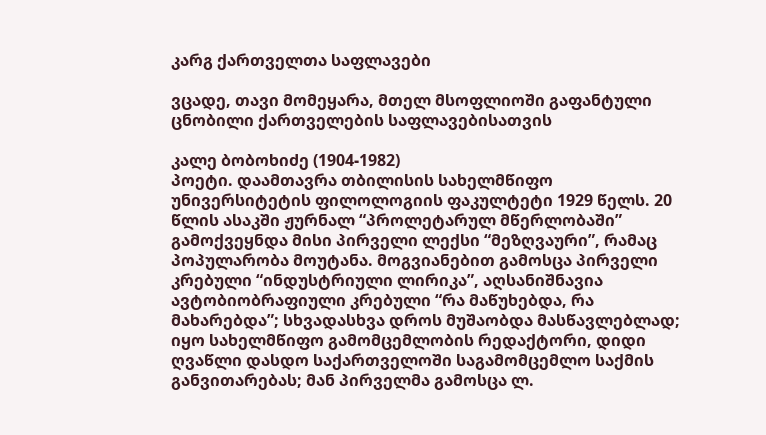კარგ ქართველთა საფლავები

ვცადე, თავი მომეყარა, მთელ მსოფლიოში გაფანტული ცნობილი ქართველების საფლავებისათვის

კალე ბობოხიძე (1904-1982)
პოეტი. დაამთავრა თბილისის სახელმწიფო უნივერსიტეტის ფილოლოგიის ფაკულტეტი 1929 წელს. 20 წლის ასაკში ჟურნალ “პროლეტარულ მწერლობაში” გამოქვეყნდა მისი პირველი ლექსი “მეზღვაური”, რამაც პოპულარობა მოუტანა. მოგვიანებით გამოსცა პირველი კრებული “ინდუსტრიული ლირიკა”, აღსანიშნავია ავტობიობრაფიული კრებული “რა მაწუხებდა, რა მახარებდა”; სხვადასხვა დროს მუშაობდა მასწავლებლად; იყო სახელმწიფო გამომცემლობის რედაქტორი, დიდი ღვაწლი დასდო საქართველოში საგამომცემლო საქმის განვითარებას; მან პირველმა გამოსცა ლ.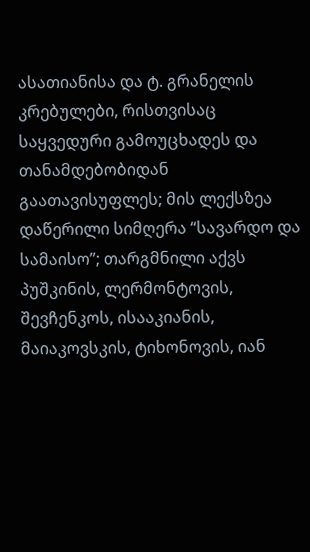ასათიანისა და ტ. გრანელის კრებულები, რისთვისაც საყვედური გამოუცხადეს და თანამდებობიდან გაათავისუფლეს; მის ლექსზეა დაწერილი სიმღერა “სავარდო და სამაისო”; თარგმნილი აქვს პუშკინის, ლერმონტოვის, შევჩენკოს, ისააკიანის, მაიაკოვსკის, ტიხონოვის, იან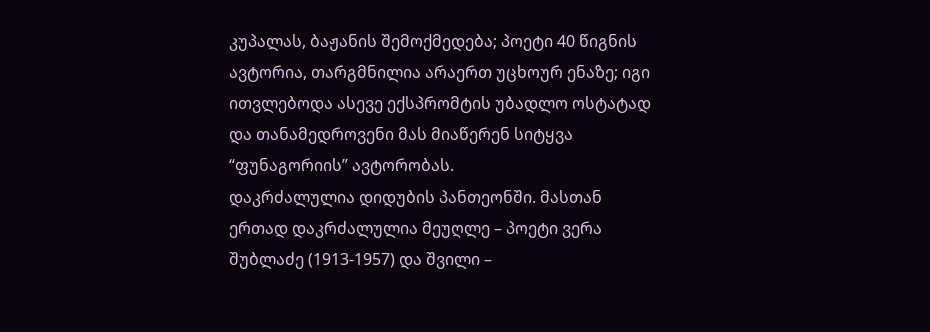კუპალას, ბაჟანის შემოქმედება; პოეტი 40 წიგნის ავტორია, თარგმნილია არაერთ უცხოურ ენაზე; იგი ითვლებოდა ასევე ექსპრომტის უბადლო ოსტატად და თანამედროვენი მას მიაწერენ სიტყვა “ფუნაგორიის” ავტორობას.
დაკრძალულია დიდუბის პანთეონში. მასთან ერთად დაკრძალულია მეუღლე – პოეტი ვერა შუბლაძე (1913-1957) და შვილი –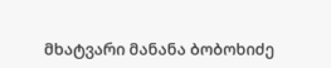მხატვარი მანანა ბობოხიძე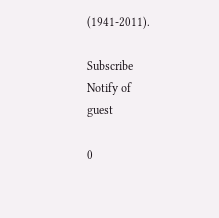(1941-2011).

Subscribe
Notify of
guest

0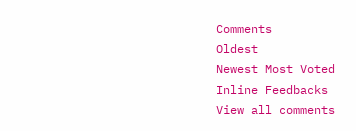Comments
Oldest
Newest Most Voted
Inline Feedbacks
View all comments